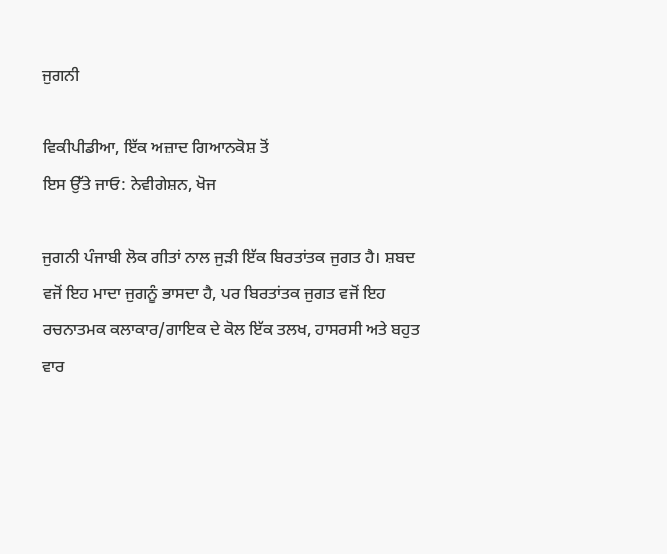ਜੁਗਨੀ

ਵਿਕੀਪੀਡੀਆ, ਇੱਕ ਅਜ਼ਾਦ ਗਿਆਨਕੋਸ਼ ਤੋਂ
ਇਸ ਉੱਤੇ ਜਾਓ: ਨੇਵੀਗੇਸ਼ਨ, ਖੋਜ

ਜੁਗਨੀ ਪੰਜਾਬੀ ਲੋਕ ਗੀਤਾਂ ਨਾਲ ਜੁੜੀ ਇੱਕ ਬਿਰਤਾਂਤਕ ਜੁਗਤ ਹੈ। ਸ਼ਬਦ ਵਜੋਂ ਇਹ ਮਾਦਾ ਜੁਗਨੂੰ ਭਾਸਦਾ ਹੈ, ਪਰ ਬਿਰਤਾਂਤਕ ਜੁਗਤ ਵਜੋਂ ਇਹ ਰਚਨਾਤਮਕ ਕਲਾਕਾਰ/ਗਾਇਕ ਦੇ ਕੋਲ ਇੱਕ ਤਲਖ, ਹਾਸਰਸੀ ਅਤੇ ਬਹੁਤ ਵਾਰ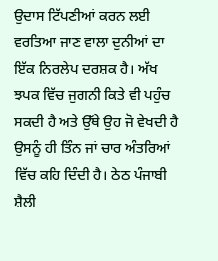ਉਦਾਸ ਟਿੱਪਣੀਆਂ ਕਰਨ ਲਈ ਵਰਤਿਆ ਜਾਣ ਵਾਲਾ ਦੁਨੀਆਂ ਦਾ ਇੱਕ ਨਿਰਲੇਪ ਦਰਸ਼ਕ ਹੈ। ਅੱਖ ਝਪਕ ਵਿੱਚ ਜੁਗਨੀ ਕਿਤੇ ਵੀ ਪਹੁੰਚ ਸਕਦੀ ਹੈ ਅਤੇ ਉੱਥੇ ਉਹ ਜੋ ਵੇਖਦੀ ਹੈ ਉਸਨੂੰ ਹੀ ਤਿੰਨ ਜਾਂ ਚਾਰ ਅੰਤਰਿਆਂ ਵਿੱਚ ਕਹਿ ਦਿੰਦੀ ਹੈ। ਠੇਠ ਪੰਜਾਬੀ ਸ਼ੈਲੀ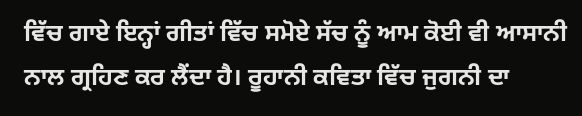ਵਿੱਚ ਗਾਏ ਇਨ੍ਹਾਂ ਗੀਤਾਂ ਵਿੱਚ ਸਮੋਏ ਸੱਚ ਨੂੰ ਆਮ ਕੋਈ ਵੀ ਆਸਾਨੀ ਨਾਲ ਗ੍ਰਹਿਣ ਕਰ ਲੈਂਦਾ ਹੈ। ਰੂਹਾਨੀ ਕਵਿਤਾ ਵਿੱਚ ਜੁਗਨੀ ਦਾ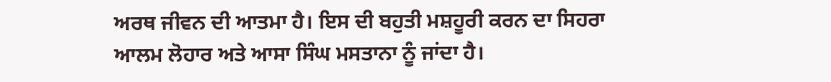ਅਰਥ ਜੀਵਨ ਦੀ ਆਤਮਾ ਹੈ। ਇਸ ਦੀ ਬਹੁਤੀ ਮਸ਼ਹੂਰੀ ਕਰਨ ਦਾ ਸਿਹਰਾ ਆਲਮ ਲੋਹਾਰ ਅਤੇ ਆਸਾ ਸਿੰਘ ਮਸਤਾਨਾ ਨੂੰ ਜਾਂਦਾ ਹੈ।